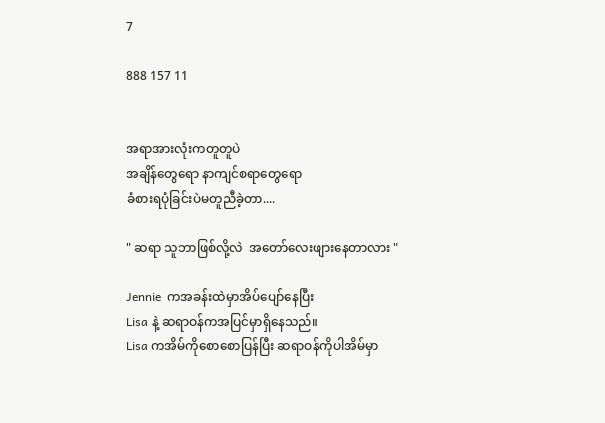7

888 157 11


အရာအားလုံးကတူတူပဲ
အချိန်တွေရော နာကျင်စရာတွေရော
ခံစားရပုံခြင်းပဲမတူညီခဲ့တာ....

" ဆရာ သူဘာဖြစ်လို့လဲ  အတော်လေးဖျားနေတာလား "

Jennie  ကအခန်းထဲမှာအိပ်ပျော်နေပြီး
Lisa နဲ့ ဆရာဝန်ကအပြင်မှာရှိနေသည်။
Lisa ကအိမ်ကိုစောစောပြန်ပြီး ဆရာဝန်ကိုပါအိမ်မှာ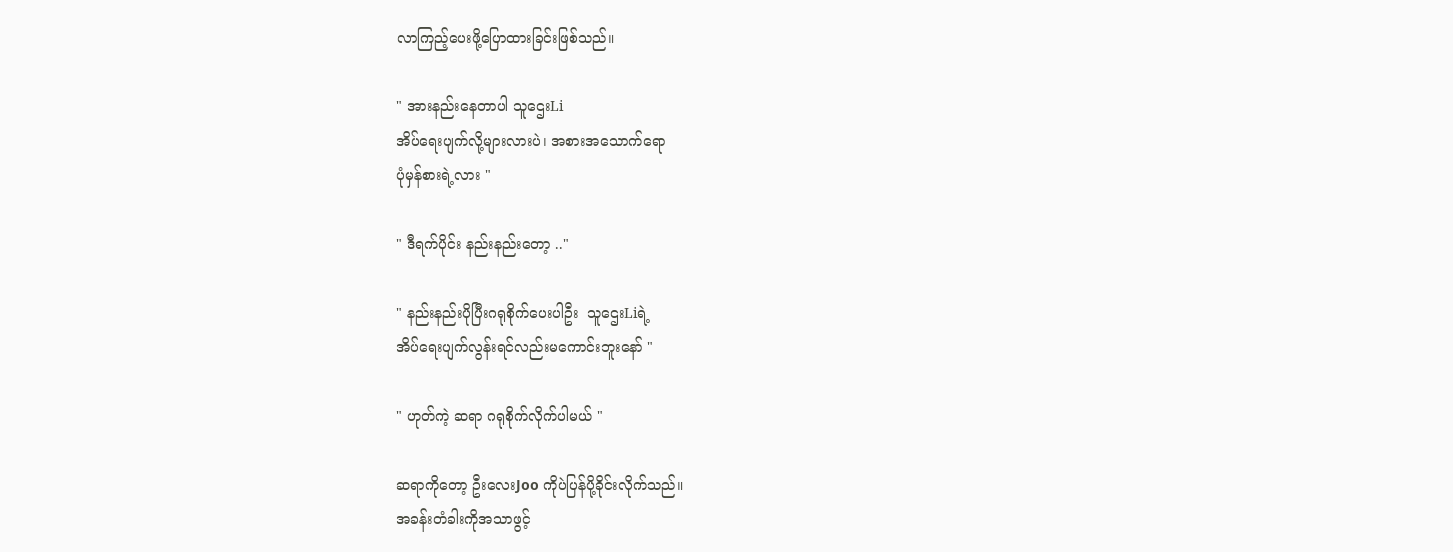လာကြည့်ပေးဖို့ပြောထားခြင်းဖြစ်သည်။

" အားနည်းနေတာပါ သူဌေးLi
အိပ်ရေးပျက်လို့များလားပဲ၊ အစားအသောက်ရော
ပုံမှန်စားရဲ့လား "

" ဒီရက်ပိုင်း နည်းနည်းတော့ .."

" နည်းနည်းပိုပြီးဂရုစိုက်ပေးပါဦး  သူဌေးLiရဲ့
အိပ်ရေးပျက်လွန်းရင်လည်းမကောင်းဘူးနော် "

" ဟုတ်ကဲ့ ဆရာ ဂရုစိုက်လိုက်ပါမယ် "

ဆရာကိုတော့ ဦးလေးJoo ကိုပဲပြန်ပို့ခိုင်းလိုက်သည်။
အခန်းတံခါးကိုအသာဖွင့်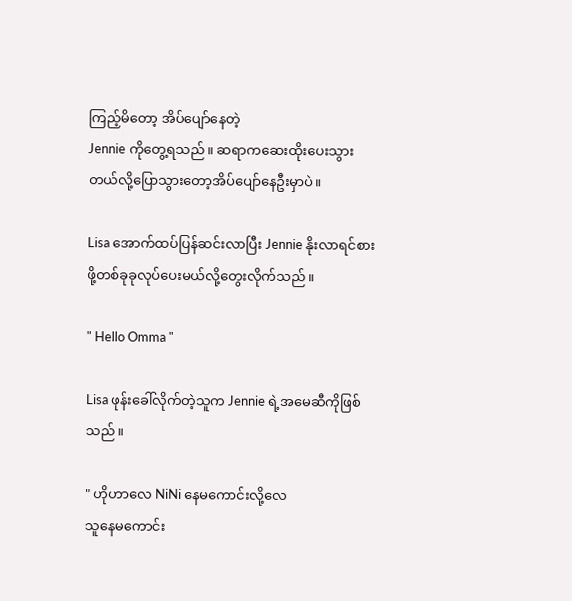ကြည့်မိတော့ အိပ်ပျော်နေတဲ့
Jennie ကိုတွေ့ရသည်။ ဆရာကဆေးထိုးပေးသွားတယ်လို့ပြောသွားတော့အိပ်ပျော်နေဦးမှာပဲ။

Lisa အောက်ထပ်ပြန်ဆင်းလာပြီး Jennie နိုးလာရင်စားဖို့တစ်ခုခုလုပ်ပေးမယ်လို့တွေးလိုက်သည်။

" Hello Omma "

Lisa ဖုန်းခေါ်လိုက်တဲ့သူက Jennie ရဲ့အမေဆီကိုဖြစ်သည်။

" ဟိုဟာလေ NiNi နေမကောင်းလို့လေ
သူနေမကောင်း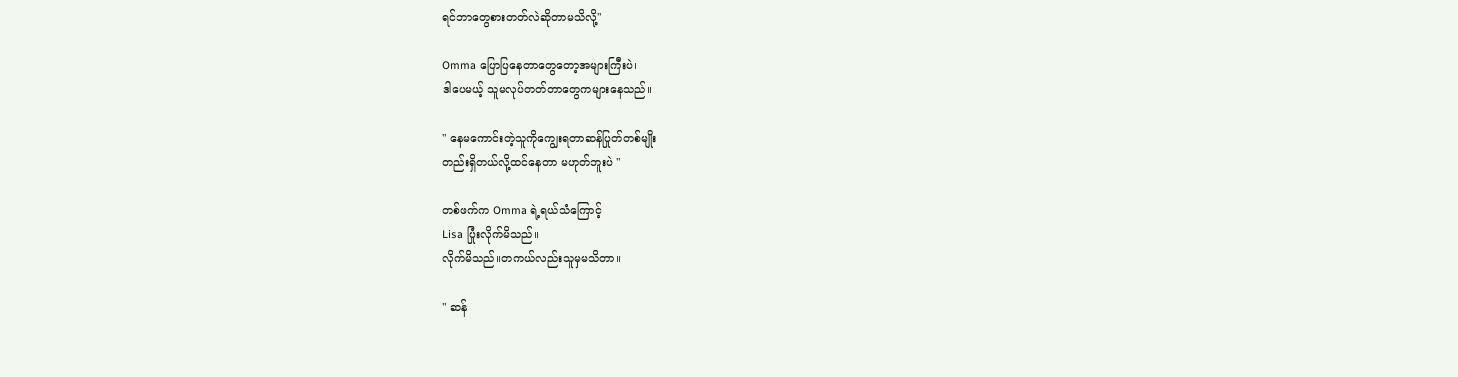ရင်ဘာတွေစားတတ်လဲဆိုတာမသိလို့"

Omma ပြောပြနေတာတွေတော့အများကြီးပဲ၊
ဒါပေမယ့် သူမလုပ်တတ်တာတွေကများနေသည်။

" နေမကောင်းတဲ့သူကိုကျွေးရတာဆန်ပြုတ်တစ်မျိုး
တည်းရှိတယ်လို့ထင်နေတာ မဟုတ်ဘူးပဲ "

တစ်ဖက်က Omma ရဲ့ရယ်သံကြောင့်
Lisa ပြုံးလိုက်မိသည်။
လိုက်မိသည်။တကယ်လည်းသူမှမသိတာ။

" ဆန်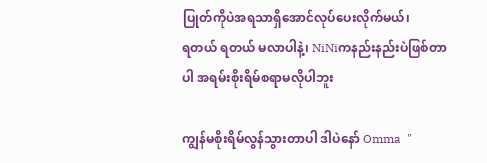ပြုတ်ကိုပဲအရသာရှိအောင်လုပ်ပေးလိုက်မယ်၊
ရတယ် ရတယ် မလာပါနဲ့၊ NiNiကနည်းနည်းပဲဖြစ်တာပါ အရမ်းစိုးရိမ်စရာမလိုပါဘူး

ကျွန်မစိုးရိမ်လွန်သွားတာပါ ဒါပဲနော် Omma  "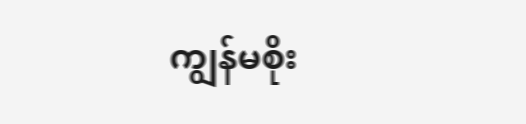ကျွန်မစိုး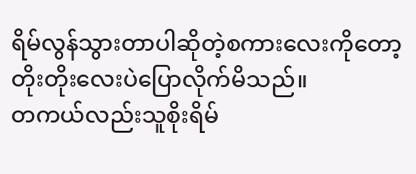ရိမ်လွန်သွားတာပါဆိုတဲ့စကားလေးကိုတော့
တိုးတိုးလေးပဲပြောလိုက်မိသည်။
တကယ်လည်းသူစိုးရိမ်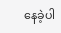နေခဲ့ပါ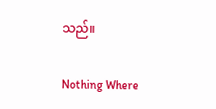သည်။

Nothing Where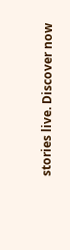stories live. Discover now